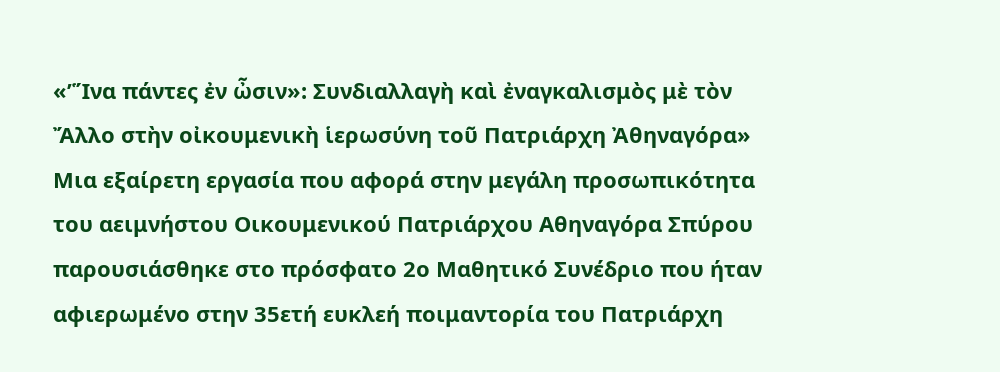«’Ἵνα πάντες ἐν ὦσιν»: Συνδιαλλαγὴ καὶ ἐναγκαλισμὸς μὲ τὸν Ἄλλο στὴν οἰκουμενικὴ ἱερωσύνη τοῦ Πατριάρχη Ἀθηναγόρα»
Mια εξαίρετη εργασία που αφορά στην μεγάλη προσωπικότητα του αειμνήστου Οικουμενικού Πατριάρχου Αθηναγόρα Σπύρου παρουσιάσθηκε στο πρόσφατο 2ο Μαθητικό Συνέδριο που ήταν αφιερωμένο στην 35ετή ευκλεή ποιμαντορία του Πατριάρχη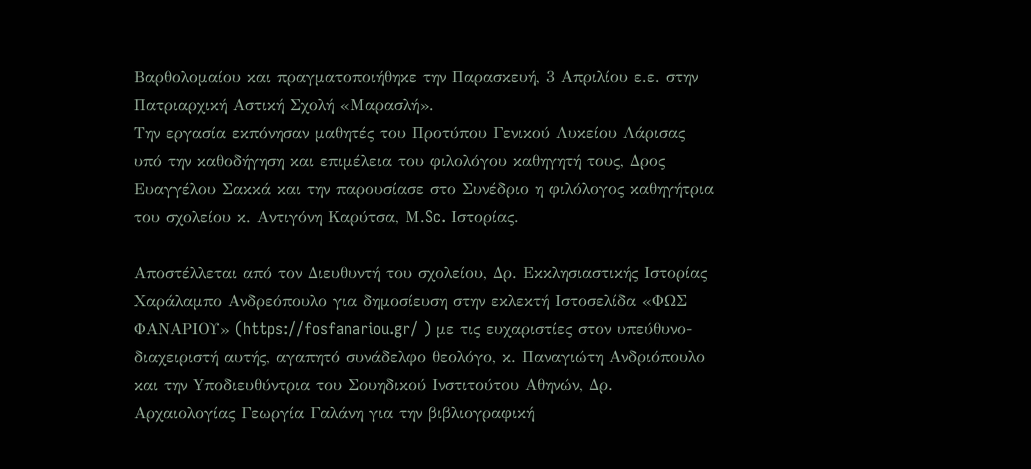Βαρθολομαίου και πραγματοποιήθηκε την Παρασκευή, 3 Απριλίου ε.ε. στην Πατριαρχική Αστική Σχολή «Μαρασλή».
Την εργασία εκπόνησαν μαθητές του Προτύπου Γενικού Λυκείου Λάρισας υπό την καθοδήγηση και επιμέλεια του φιλολόγου καθηγητή τους, Δρος Ευαγγέλου Σακκά και την παρουσίασε στο Συνέδριο η φιλόλογος καθηγήτρια του σχολείου κ. Αντιγόνη Καρύτσα, Μ.Sc. Iστορίας.

Αποστέλλεται από τον Διευθυντή του σχολείου, Δρ. Εκκλησιαστικής Ιστορίας Χαράλαμπο Ανδρεόπουλο για δημοσίευση στην εκλεκτή Ιστοσελίδα «ΦΩΣ ΦΑΝΑΡΙΟΥ» (https://fosfanariou.gr/ ) με τις ευχαριστίες στον υπεύθυνο-διαχειριστή αυτής, αγαπητό συνάδελφο θεολόγο, κ. Παναγιώτη Ανδριόπουλο και την Yποδιευθύντρια του Σουηδικού Ινστιτούτου Αθηνών, Δρ. Αρχαιολογίας Γεωργία Γαλάνη για την βιβλιογραφική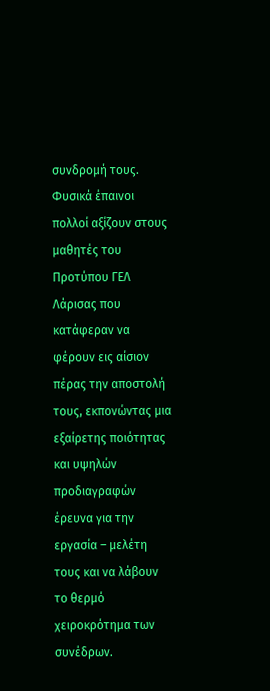συνδρομή τους. Φυσικά έπαινοι πολλοί αξίζουν στους μαθητές του Προτύπου ΓΕΛ Λάρισας που κατάφεραν να φέρουν εις αίσιον πέρας την αποστολή τους, εκπονώντας μια εξαίρετης ποιότητας και υψηλών προδιαγραφών έρευνα για την εργασία – μελέτη τους και να λάβουν το θερμό χειροκρότημα των συνέδρων.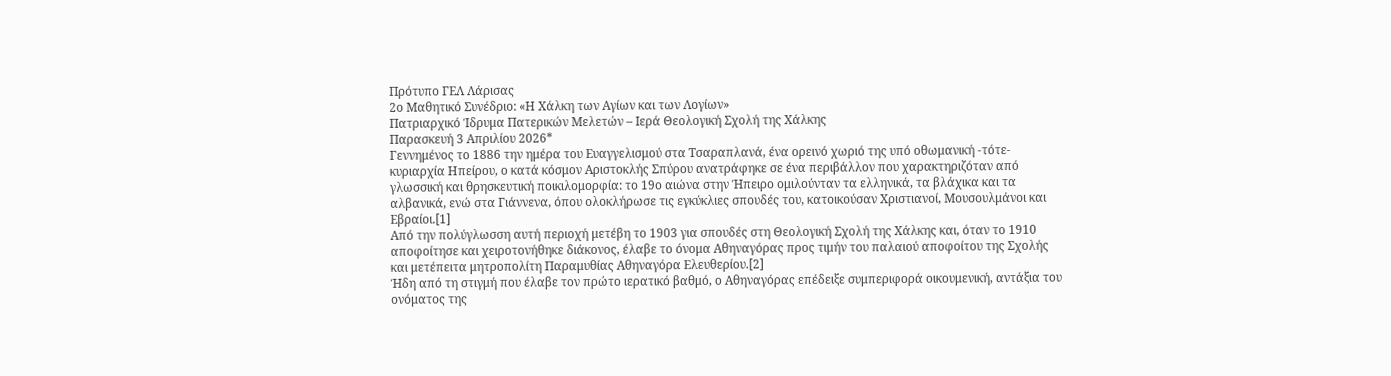Πρότυπο ΓΕΛ Λάρισας
2ο Μαθητικό Συνέδριο: «Η Χάλκη των Αγίων και των Λογίων»
Πατριαρχικό Ίδρυμα Πατερικών Μελετών – Ιερά Θεολογική Σχολή της Χάλκης
Παρασκευή 3 Απριλίου 2026*
Γεννημένος το 1886 την ημέρα του Ευαγγελισμού στα Τσαραπλανά, ένα ορεινό χωριό της υπό οθωμανική -τότε- κυριαρχία Ηπείρου, ο κατά κόσμον Αριστοκλής Σπύρου ανατράφηκε σε ένα περιβάλλον που χαρακτηριζόταν από γλωσσική και θρησκευτική ποικιλομορφία: το 19ο αιώνα στην Ήπειρο ομιλούνταν τα ελληνικά, τα βλάχικα και τα αλβανικά, ενώ στα Γιάννενα, όπου ολοκλήρωσε τις εγκύκλιες σπουδές του, κατοικούσαν Χριστιανοί, Μουσουλμάνοι και Εβραίοι.[1]
Από την πολύγλωσση αυτή περιοχή μετέβη το 1903 για σπουδές στη Θεολογική Σχολή της Χάλκης και, όταν το 1910 αποφοίτησε και χειροτονήθηκε διάκονος, έλαβε το όνομα Αθηναγόρας προς τιμήν του παλαιού αποφοίτου της Σχολής και μετέπειτα μητροπολίτη Παραμυθίας Αθηναγόρα Ελευθερίου.[2]
Ήδη από τη στιγμή που έλαβε τον πρώτο ιερατικό βαθμό, ο Αθηναγόρας επέδειξε συμπεριφορά οικουμενική, αντάξια του ονόματος της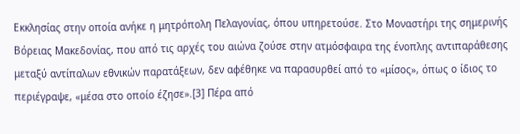Εκκλησίας στην οποία ανήκε η μητρόπολη Πελαγονίας, όπου υπηρετούσε. Στο Μοναστήρι της σημερινής Βόρειας Μακεδονίας, που από τις αρχές του αιώνα ζούσε στην ατμόσφαιρα της ένοπλης αντιπαράθεσης μεταξύ αντίπαλων εθνικών παρατάξεων, δεν αφέθηκε να παρασυρθεί από το «μίσος», όπως ο ίδιος το περιέγραψε, «μέσα στο οποίο έζησε».[3] Πέρα από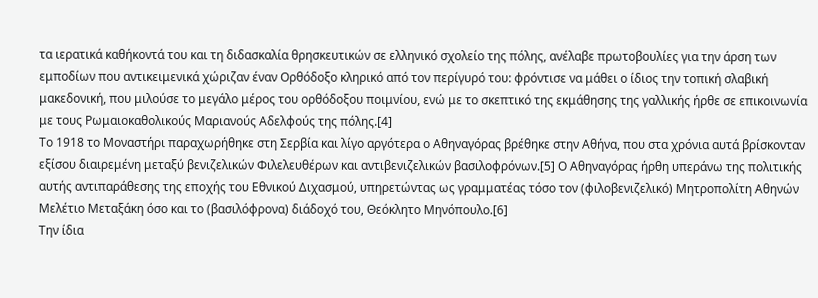τα ιερατικά καθήκοντά του και τη διδασκαλία θρησκευτικών σε ελληνικό σχολείο της πόλης, ανέλαβε πρωτοβουλίες για την άρση των εμποδίων που αντικειμενικά χώριζαν έναν Ορθόδοξο κληρικό από τον περίγυρό του: φρόντισε να μάθει ο ίδιος την τοπική σλαβική μακεδονική, που μιλούσε το μεγάλο μέρος του ορθόδοξου ποιμνίου, ενώ με το σκεπτικό της εκμάθησης της γαλλικής ήρθε σε επικοινωνία με τους Ρωμαιοκαθολικούς Μαριανούς Αδελφούς της πόλης.[4]
Το 1918 το Μοναστήρι παραχωρήθηκε στη Σερβία και λίγο αργότερα ο Αθηναγόρας βρέθηκε στην Αθήνα, που στα χρόνια αυτά βρίσκονταν εξίσου διαιρεμένη μεταξύ βενιζελικών Φιλελευθέρων και αντιβενιζελικών βασιλοφρόνων.[5] Ο Αθηναγόρας ήρθη υπεράνω της πολιτικής αυτής αντιπαράθεσης της εποχής του Εθνικού Διχασμού, υπηρετώντας ως γραμματέας τόσο τον (φιλοβενιζελικό) Μητροπολίτη Αθηνών Μελέτιο Μεταξάκη όσο και το (βασιλόφρονα) διάδοχό του, Θεόκλητο Μηνόπουλο.[6]
Την ίδια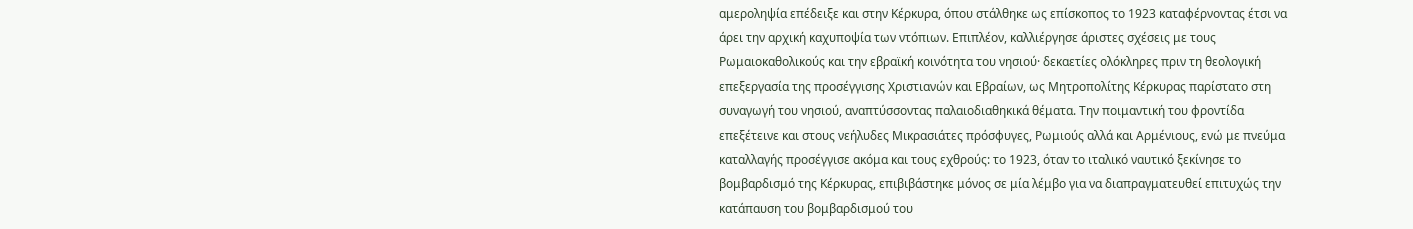αμεροληψία επέδειξε και στην Κέρκυρα, όπου στάλθηκε ως επίσκοπος το 1923 καταφέρνοντας έτσι να άρει την αρχική καχυποψία των ντόπιων. Επιπλέον, καλλιέργησε άριστες σχέσεις με τους Ρωμαιοκαθολικούς και την εβραϊκή κοινότητα του νησιού· δεκαετίες ολόκληρες πριν τη θεολογική επεξεργασία της προσέγγισης Χριστιανών και Εβραίων, ως Μητροπολίτης Κέρκυρας παρίστατο στη συναγωγή του νησιού, αναπτύσσοντας παλαιοδιαθηκικά θέματα. Την ποιμαντική του φροντίδα επεξέτεινε και στους νεήλυδες Μικρασιάτες πρόσφυγες, Ρωμιούς αλλά και Αρμένιους, ενώ με πνεύμα καταλλαγής προσέγγισε ακόμα και τους εχθρούς: το 1923, όταν το ιταλικό ναυτικό ξεκίνησε το βομβαρδισμό της Κέρκυρας, επιβιβάστηκε μόνος σε μία λέμβο για να διαπραγματευθεί επιτυχώς την κατάπαυση του βομβαρδισμού του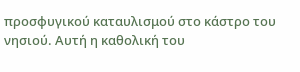προσφυγικού καταυλισμού στο κάστρο του νησιού. Αυτή η καθολική του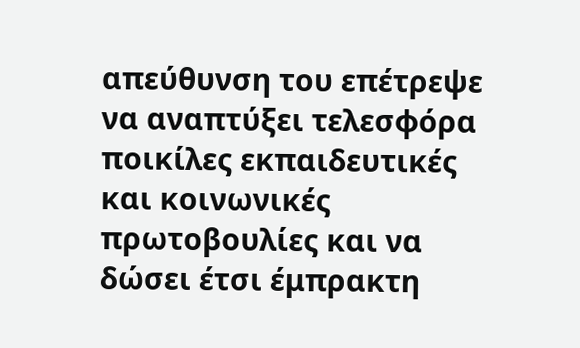απεύθυνση του επέτρεψε να αναπτύξει τελεσφόρα ποικίλες εκπαιδευτικές και κοινωνικές πρωτοβουλίες και να δώσει έτσι έμπρακτη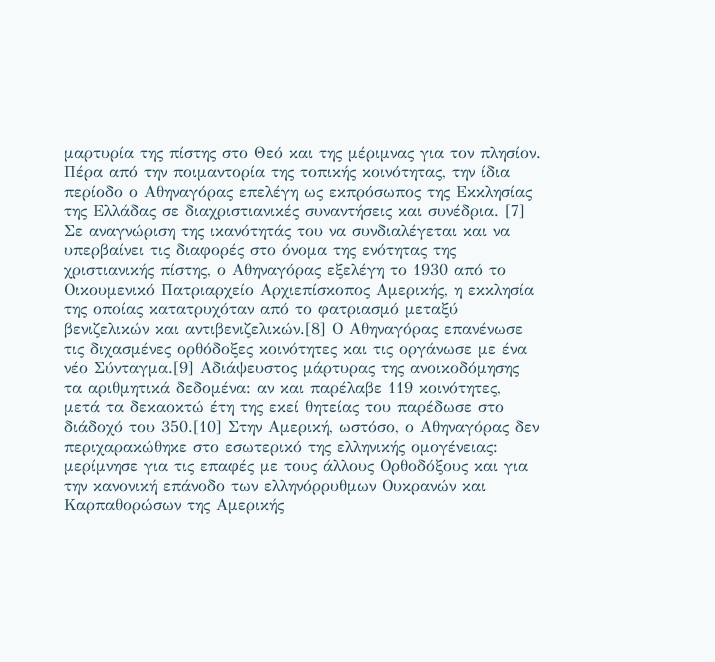μαρτυρία της πίστης στο Θεό και της μέριμνας για τον πλησίον. Πέρα από την ποιμαντορία της τοπικής κοινότητας, την ίδια περίοδο ο Αθηναγόρας επελέγη ως εκπρόσωπος της Εκκλησίας της Ελλάδας σε διαχριστιανικές συναντήσεις και συνέδρια. [7]
Σε αναγνώριση της ικανότητάς του να συνδιαλέγεται και να υπερβαίνει τις διαφορές στο όνομα της ενότητας της χριστιανικής πίστης, ο Αθηναγόρας εξελέγη το 1930 από το Οικουμενικό Πατριαρχείο Αρχιεπίσκοπος Αμερικής, η εκκλησία της οποίας κατατρυχόταν από το φατριασμό μεταξύ βενιζελικών και αντιβενιζελικών.[8] Ο Αθηναγόρας επανένωσε τις διχασμένες ορθόδοξες κοινότητες και τις οργάνωσε με ένα νέο Σύνταγμα.[9] Αδιάψευστος μάρτυρας της ανοικοδόμησης τα αριθμητικά δεδομένα: αν και παρέλαβε 119 κοινότητες, μετά τα δεκαοκτώ έτη της εκεί θητείας του παρέδωσε στο διάδοχό του 350.[10] Στην Αμερική, ωστόσο, ο Αθηναγόρας δεν περιχαρακώθηκε στο εσωτερικό της ελληνικής ομογένειας: μερίμνησε για τις επαφές με τους άλλους Ορθοδόξους και για την κανονική επάνοδο των ελληνόρρυθμων Ουκρανών και Καρπαθορώσων της Αμερικής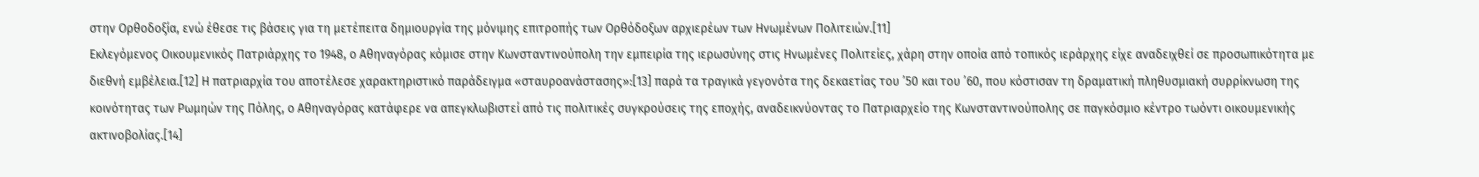στην Ορθοδοξία, ενώ έθεσε τις βάσεις για τη μετέπειτα δημιουργία της μόνιμης επιτροπής των Ορθόδοξων αρχιερέων των Ηνωμένων Πολιτειών.[11]
Εκλεγόμενος Οικουμενικός Πατριάρχης το 1948, ο Αθηναγόρας κόμισε στην Κωνσταντινούπολη την εμπειρία της ιερωσύνης στις Ηνωμένες Πολιτείες, χάρη στην οποία από τοπικός ιεράρχης είχε αναδειχθεί σε προσωπικότητα με διεθνή εμβέλεια.[12] Η πατριαρχία του αποτέλεσε χαρακτηριστικό παράδειγμα «σταυροανάστασης»:[13] παρά τα τραγικά γεγονότα της δεκαετίας του ’50 και του ’60, που κόστισαν τη δραματική πληθυσμιακή συρρίκνωση της κοινότητας των Ρωμηών της Πόλης, ο Αθηναγόρας κατάφερε να απεγκλωβιστεί από τις πολιτικές συγκρούσεις της εποχής, αναδεικνύοντας το Πατριαρχείο της Κωνσταντινούπολης σε παγκόσμιο κέντρο τωόντι οικουμενικής ακτινοβολίας.[14]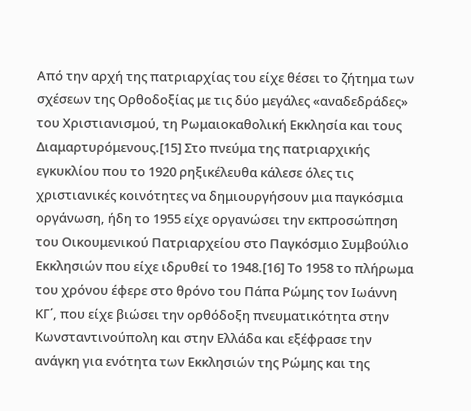Από την αρχή της πατριαρχίας του είχε θέσει το ζήτημα των σχέσεων της Ορθοδοξίας με τις δύο μεγάλες «αναδεδράδες» του Χριστιανισμού, τη Ρωμαιοκαθολική Εκκλησία και τους Διαμαρτυρόμενους.[15] Στο πνεύμα της πατριαρχικής εγκυκλίου που το 1920 ρηξικέλευθα κάλεσε όλες τις χριστιανικές κοινότητες να δημιουργήσουν μια παγκόσμια οργάνωση, ήδη το 1955 είχε οργανώσει την εκπροσώπηση του Οικουμενικού Πατριαρχείου στο Παγκόσμιο Συμβούλιο Εκκλησιών που είχε ιδρυθεί το 1948.[16] Το 1958 το πλήρωμα του χρόνου έφερε στο θρόνο του Πάπα Ρώμης τον Ιωάννη ΚΓ΄, που είχε βιώσει την ορθόδοξη πνευματικότητα στην Κωνσταντινούπολη και στην Ελλάδα και εξέφρασε την ανάγκη για ενότητα των Εκκλησιών της Ρώμης και της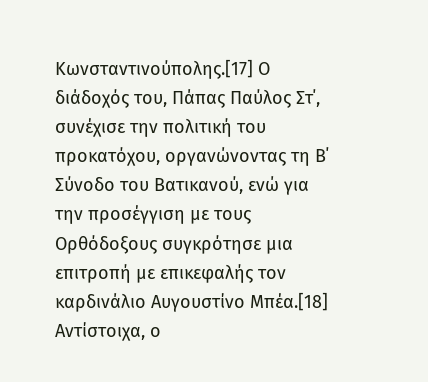Κωνσταντινούπολης.[17] Ο διάδοχός του, Πάπας Παύλος Στ΄, συνέχισε την πολιτική του προκατόχου, οργανώνοντας τη Β΄ Σύνοδο του Βατικανού, ενώ για την προσέγγιση με τους Ορθόδοξους συγκρότησε μια επιτροπή με επικεφαλής τον καρδινάλιο Αυγουστίνο Μπέα.[18] Αντίστοιχα, ο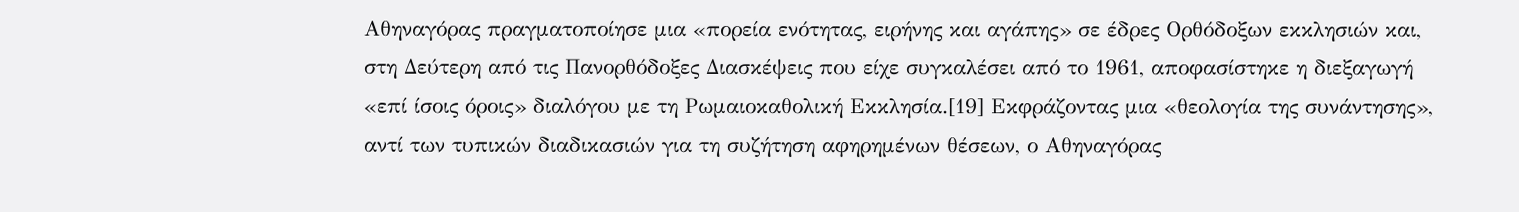Αθηναγόρας πραγματοποίησε μια «πορεία ενότητας, ειρήνης και αγάπης» σε έδρες Ορθόδοξων εκκλησιών και, στη Δεύτερη από τις Πανορθόδοξες Διασκέψεις που είχε συγκαλέσει από το 1961, αποφασίστηκε η διεξαγωγή «επί ίσοις όροις» διαλόγου με τη Ρωμαιοκαθολική Εκκλησία.[19] Εκφράζοντας μια «θεολογία της συνάντησης», αντί των τυπικών διαδικασιών για τη συζήτηση αφηρημένων θέσεων, ο Αθηναγόρας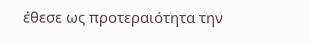έθεσε ως προτεραιότητα την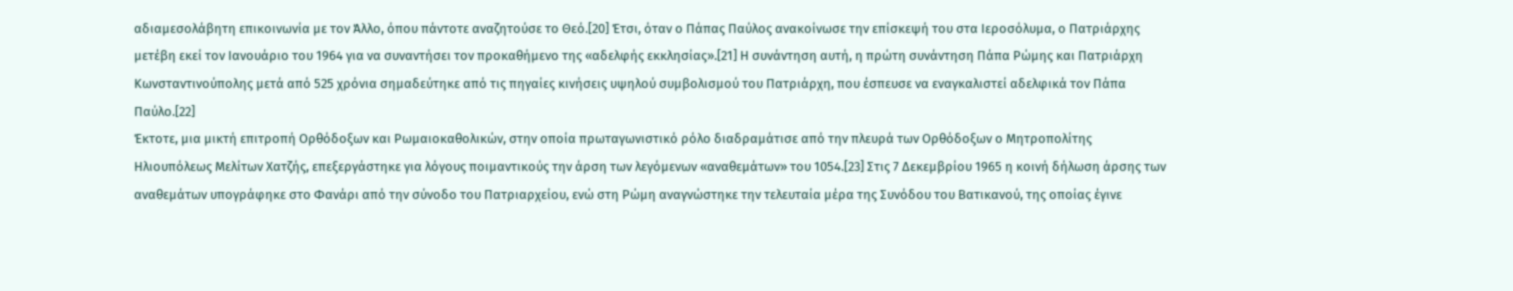αδιαμεσολάβητη επικοινωνία με τον Άλλο, όπου πάντοτε αναζητούσε το Θεό.[20] Έτσι, όταν ο Πάπας Παύλος ανακοίνωσε την επίσκεψή του στα Ιεροσόλυμα, ο Πατριάρχης μετέβη εκεί τον Ιανουάριο του 1964 για να συναντήσει τον προκαθήμενο της «αδελφής εκκλησίας».[21] Η συνάντηση αυτή, η πρώτη συνάντηση Πάπα Ρώμης και Πατριάρχη Κωνσταντινούπολης μετά από 525 χρόνια σημαδεύτηκε από τις πηγαίες κινήσεις υψηλού συμβολισμού του Πατριάρχη, που έσπευσε να εναγκαλιστεί αδελφικά τον Πάπα Παύλο.[22]
Έκτοτε, μια μικτή επιτροπή Ορθόδοξων και Ρωμαιοκαθολικών, στην οποία πρωταγωνιστικό ρόλο διαδραμάτισε από την πλευρά των Ορθόδοξων ο Μητροπολίτης Ηλιουπόλεως Μελίτων Χατζής, επεξεργάστηκε για λόγους ποιμαντικούς την άρση των λεγόμενων «αναθεμάτων» του 1054.[23] Στις 7 Δεκεμβρίου 1965 η κοινή δήλωση άρσης των αναθεμάτων υπογράφηκε στο Φανάρι από την σύνοδο του Πατριαρχείου, ενώ στη Ρώμη αναγνώστηκε την τελευταία μέρα της Συνόδου του Βατικανού, της οποίας έγινε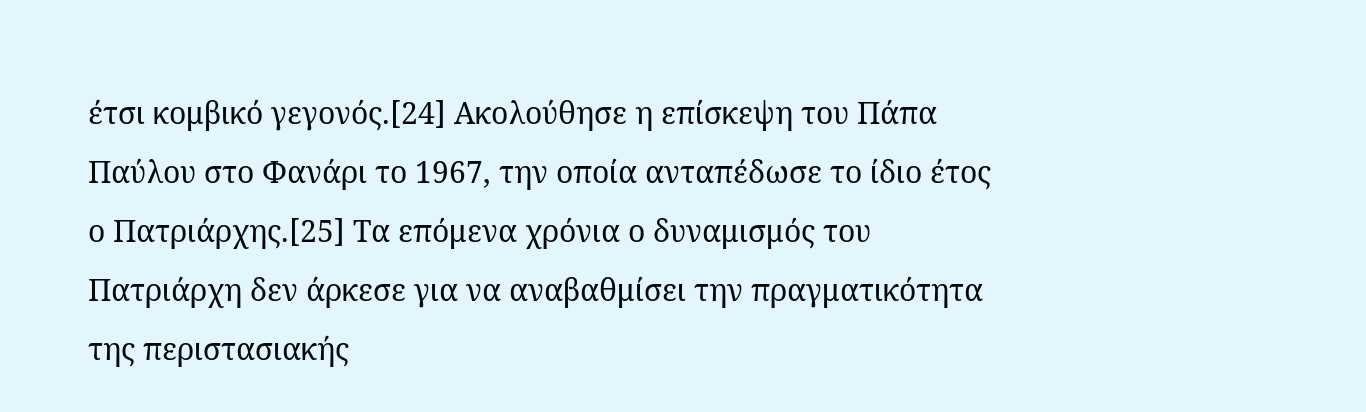έτσι κομβικό γεγονός.[24] Ακολούθησε η επίσκεψη του Πάπα Παύλου στο Φανάρι το 1967, την οποία ανταπέδωσε το ίδιο έτος ο Πατριάρχης.[25] Τα επόμενα χρόνια ο δυναμισμός του Πατριάρχη δεν άρκεσε για να αναβαθμίσει την πραγματικότητα της περιστασιακής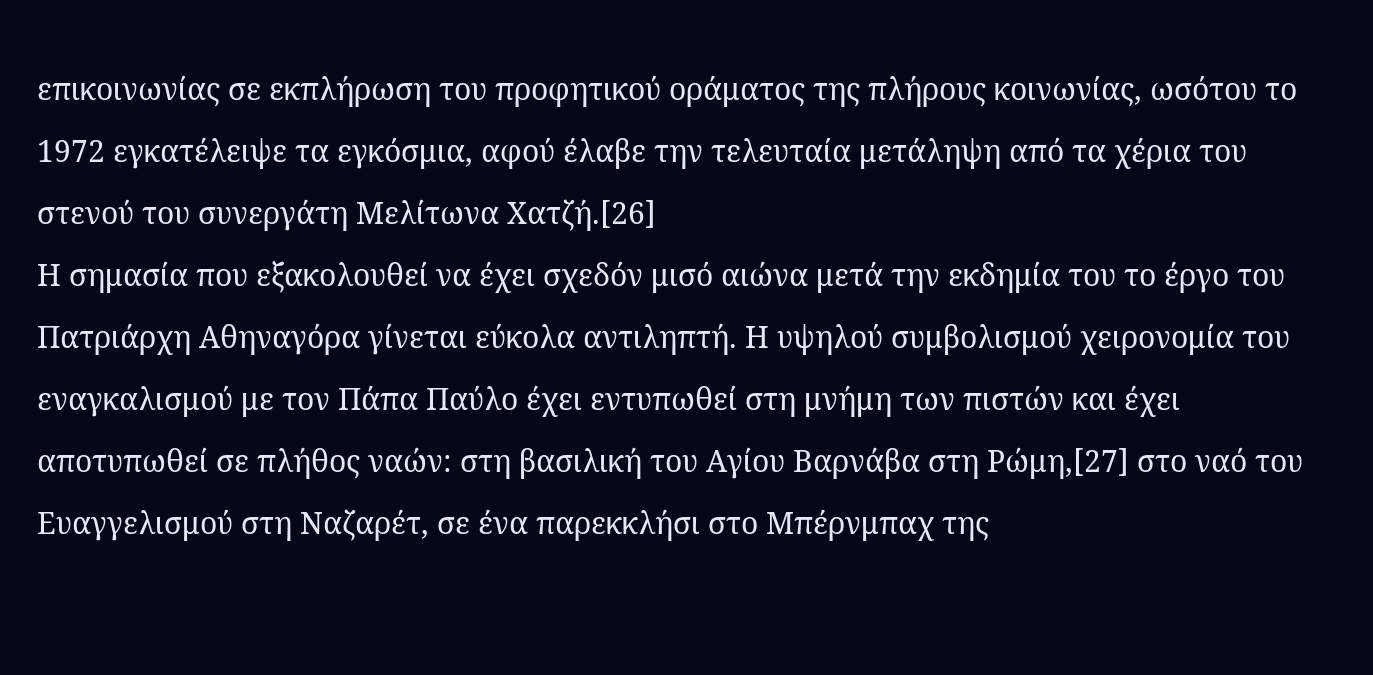επικοινωνίας σε εκπλήρωση του προφητικού οράματος της πλήρους κοινωνίας, ωσότου το 1972 εγκατέλειψε τα εγκόσμια, αφού έλαβε την τελευταία μετάληψη από τα χέρια του στενού του συνεργάτη Μελίτωνα Χατζή.[26]
Η σημασία που εξακολουθεί να έχει σχεδόν μισό αιώνα μετά την εκδημία του το έργο του Πατριάρχη Αθηναγόρα γίνεται εύκολα αντιληπτή. Η υψηλού συμβολισμού χειρονομία του εναγκαλισμού με τον Πάπα Παύλο έχει εντυπωθεί στη μνήμη των πιστών και έχει αποτυπωθεί σε πλήθος ναών: στη βασιλική του Αγίου Βαρνάβα στη Ρώμη,[27] στο ναό του Ευαγγελισμού στη Ναζαρέτ, σε ένα παρεκκλήσι στο Μπέρνμπαχ της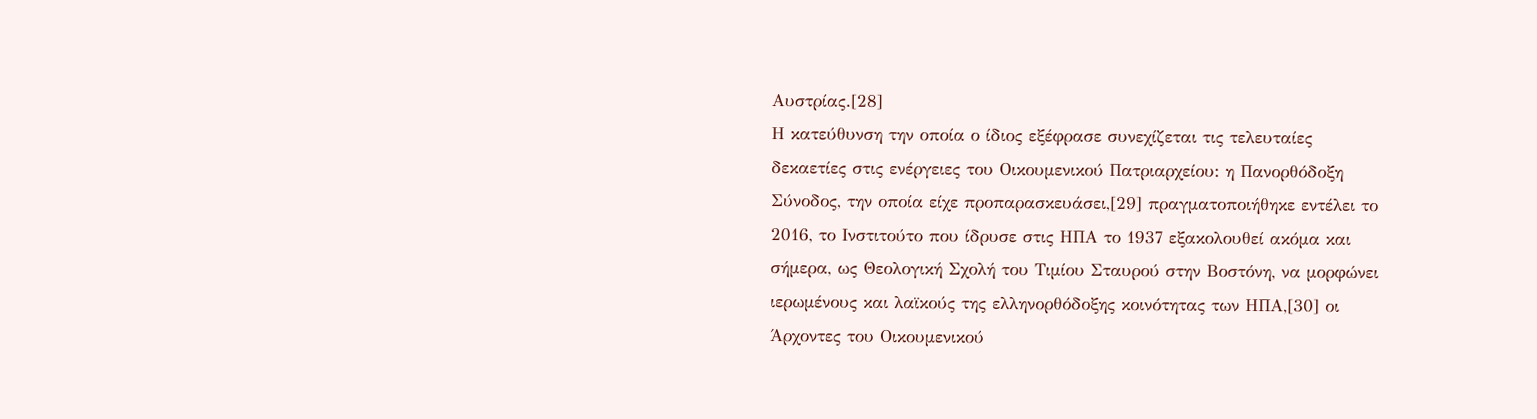Αυστρίας.[28]
Η κατεύθυνση την οποία ο ίδιος εξέφρασε συνεχίζεται τις τελευταίες δεκαετίες στις ενέργειες του Οικουμενικού Πατριαρχείου: η Πανορθόδοξη Σύνοδος, την οποία είχε προπαρασκευάσει,[29] πραγματοποιήθηκε εντέλει το 2016, το Ινστιτούτο που ίδρυσε στις ΗΠΑ το 1937 εξακολουθεί ακόμα και σήμερα, ως Θεολογική Σχολή του Τιμίου Σταυρού στην Βοστόνη, να μορφώνει ιερωμένους και λαϊκούς της ελληνορθόδοξης κοινότητας των ΗΠΑ,[30] οι Άρχοντες του Οικουμενικού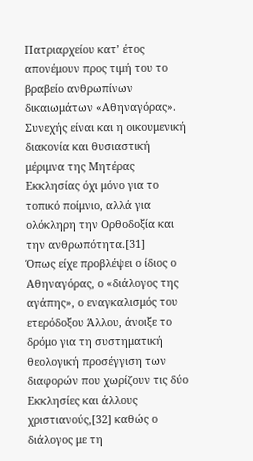Πατριαρχείου κατ’ έτος απονέμουν προς τιμή του το βραβείο ανθρωπίνων δικαιωμάτων «Αθηναγόρας». Συνεχής είναι και η οικουμενική διακονία και θυσιαστική μέριμνα της Μητέρας Εκκλησίας όχι μόνο για το τοπικό ποίμνιο, αλλά για ολόκληρη την Ορθοδοξία και την ανθρωπότητα.[31]
Όπως είχε προβλέψει ο ίδιος ο Αθηναγόρας, ο «διάλογος της αγάπης», ο εναγκαλισμός του ετερόδοξου Άλλου, άνοιξε το δρόμο για τη συστηματική θεολογική προσέγγιση των διαφορών που χωρίζουν τις δύο Εκκλησίες και άλλους χριστιανούς,[32] καθώς ο διάλογος με τη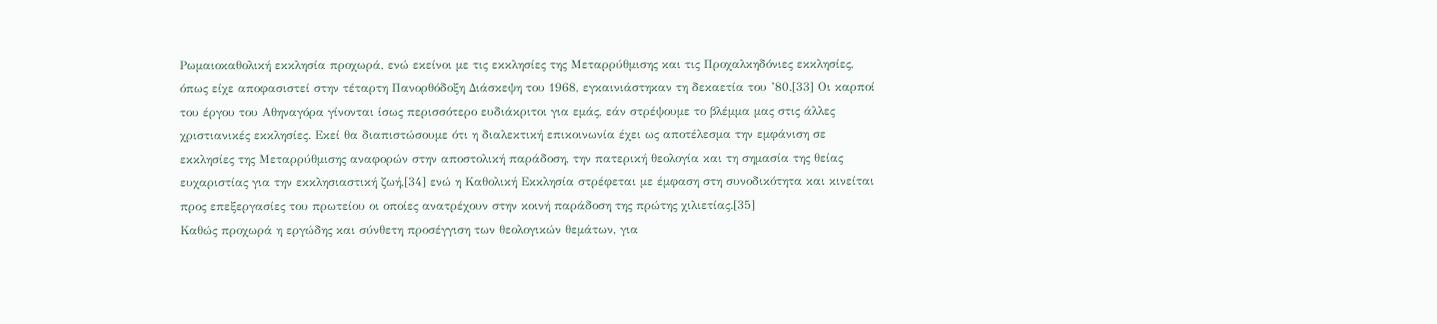Ρωμαιοκαθολική εκκλησία προχωρά, ενώ εκείνοι με τις εκκλησίες της Μεταρρύθμισης και τις Προχαλκηδόνιες εκκλησίες, όπως είχε αποφασιστεί στην τέταρτη Πανορθόδοξη Διάσκεψη του 1968, εγκαινιάστηκαν τη δεκαετία του ’80.[33] Οι καρποί του έργου του Αθηναγόρα γίνονται ίσως περισσότερο ευδιάκριτοι για εμάς, εάν στρέψουμε το βλέμμα μας στις άλλες χριστιανικές εκκλησίες. Εκεί θα διαπιστώσουμε ότι η διαλεκτική επικοινωνία έχει ως αποτέλεσμα την εμφάνιση σε εκκλησίες της Μεταρρύθμισης αναφορών στην αποστολική παράδοση, την πατερική θεολογία και τη σημασία της θείας ευχαριστίας για την εκκλησιαστική ζωή,[34] ενώ η Καθολική Εκκλησία στρέφεται με έμφαση στη συνοδικότητα και κινείται προς επεξεργασίες του πρωτείου οι οποίες ανατρέχουν στην κοινή παράδοση της πρώτης χιλιετίας.[35]
Καθώς προχωρά η εργώδης και σύνθετη προσέγγιση των θεολογικών θεμάτων, για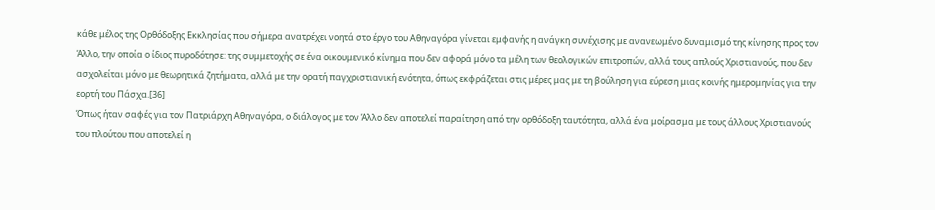κάθε μέλος της Ορθόδοξης Εκκλησίας που σήμερα ανατρέχει νοητά στο έργο του Αθηναγόρα γίνεται εμφανής η ανάγκη συνέχισης με ανανεωμένο δυναμισμό της κίνησης προς τον Άλλο, την οποία ο ίδιος πυροδότησε: της συμμετοχής σε ένα οικουμενικό κίνημα που δεν αφορά μόνο τα μέλη των θεολογικών επιτροπών, αλλά τους απλούς Χριστιανούς, που δεν ασχολείται μόνο με θεωρητικά ζητήματα, αλλά με την ορατή παγχριστιανική ενότητα, όπως εκφράζεται στις μέρες μας με τη βούληση για εύρεση μιας κοινής ημερομηνίας για την εορτή του Πάσχα.[36]
Όπως ήταν σαφές για τον Πατριάρχη Αθηναγόρα, ο διάλογος με τον Άλλο δεν αποτελεί παραίτηση από την ορθόδοξη ταυτότητα, αλλά ένα μοίρασμα με τους άλλους Χριστιανούς του πλούτου που αποτελεί η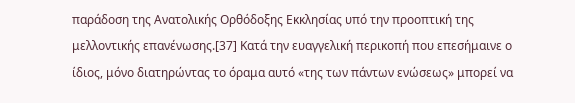παράδοση της Ανατολικής Ορθόδοξης Εκκλησίας υπό την προοπτική της μελλοντικής επανένωσης.[37] Κατά την ευαγγελική περικοπή που επεσήμαινε ο ίδιος, μόνο διατηρώντας το όραμα αυτό «της των πάντων ενώσεως» μπορεί να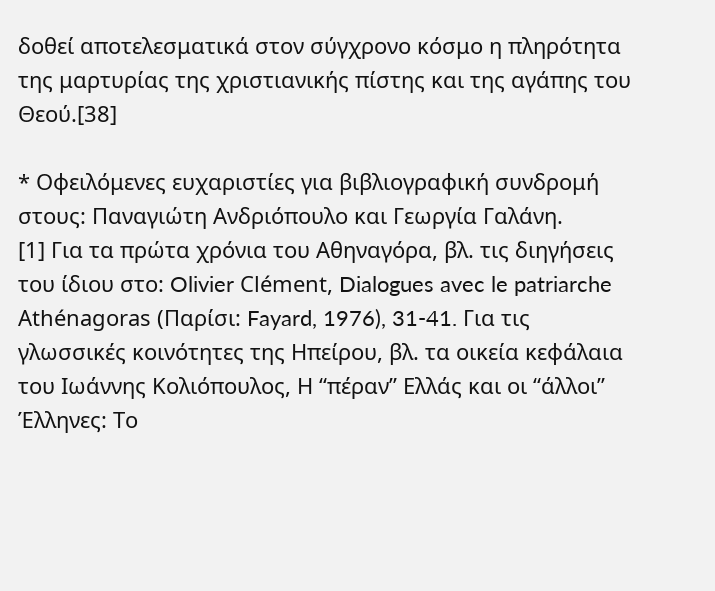δοθεί αποτελεσματικά στον σύγχρονο κόσμο η πληρότητα της μαρτυρίας της χριστιανικής πίστης και της αγάπης του Θεού.[38]

* Οφειλόμενες ευχαριστίες για βιβλιογραφική συνδρομή στους: Παναγιώτη Ανδριόπουλο και Γεωργία Γαλάνη.
[1] Για τα πρώτα χρόνια του Αθηναγόρα, βλ. τις διηγήσεις του ίδιου στο: Olivier Clément, Dialogues avec le patriarche Athénagoras (Παρίσι: Fayard, 1976), 31-41. Για τις γλωσσικές κοινότητες της Ηπείρου, βλ. τα οικεία κεφάλαια του Ιωάννης Κολιόπουλος, Η “πέραν” Ελλάς και οι “άλλοι” Έλληνες: Το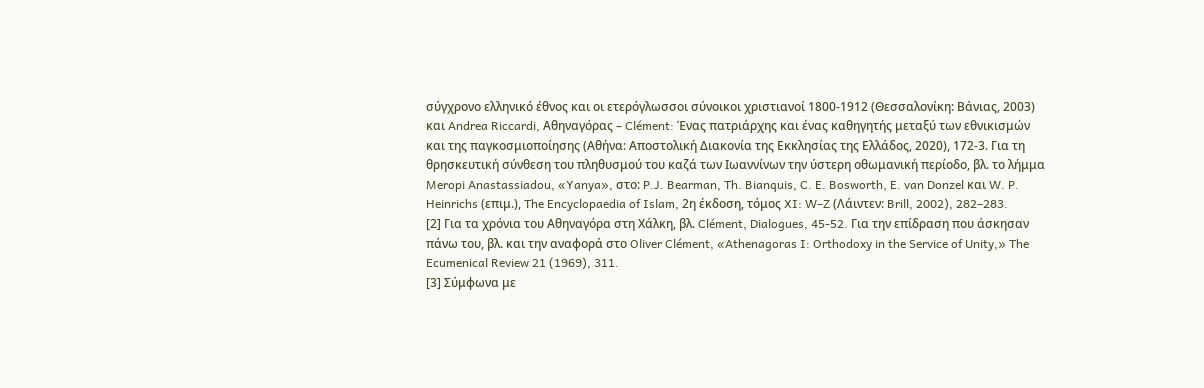σύγχρονο ελληνικό έθνος και οι ετερόγλωσσοι σύνοικοι χριστιανοί 1800-1912 (Θεσσαλονίκη: Βάνιας, 2003) και Andrea Riccardi, Αθηναγόρας – Clément: Ένας πατριάρχης και ένας καθηγητής μεταξύ των εθνικισμών και της παγκοσμιοποίησης (Αθήνα: Αποστολική Διακονία της Εκκλησίας της Ελλάδος, 2020), 172-3. Για τη θρησκευτική σύνθεση του πληθυσμού του καζά των Ιωαννίνων την ύστερη οθωμανική περίοδο, βλ. το λήμμα Meropi Anastassiadou, «Yanya», στο: P.J. Bearman, Th. Bianquis, C. E. Bosworth, E. van Donzel και W. P. Heinrichs (επιμ.), The Encyclopaedia of Islam, 2η έκδοση, τόμος XI: W–Z (Λάιντεν: Brill, 2002), 282–283.
[2] Για τα χρόνια του Αθηναγόρα στη Χάλκη, βλ. Clément, Dialogues, 45-52. Για την επίδραση που άσκησαν πάνω του, βλ. και την αναφορά στο Oliver Clément, «Athenagoras I: Orthodoxy in the Service of Unity,» The Ecumenical Review 21 (1969), 311.
[3] Σύμφωνα με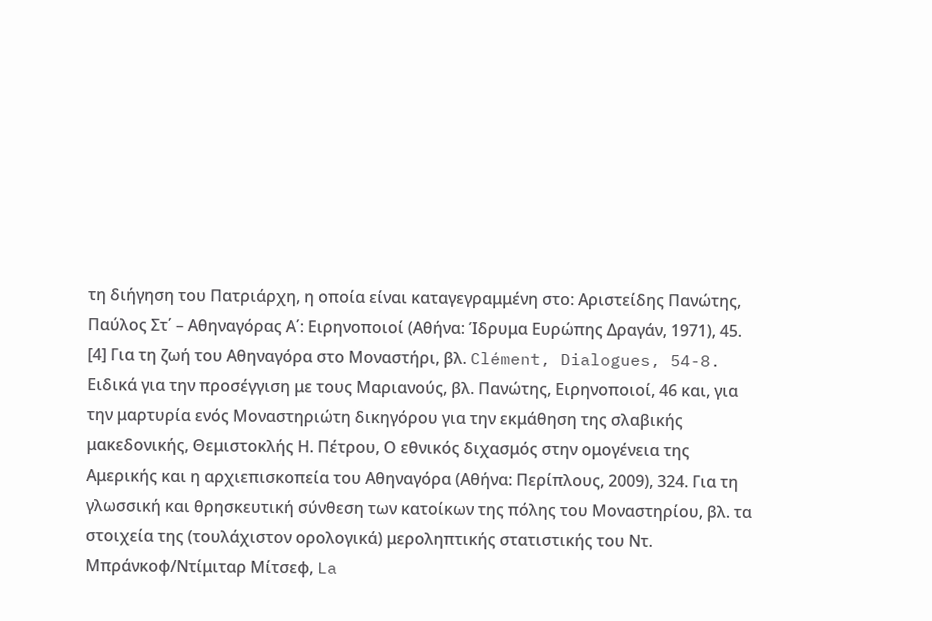τη διήγηση του Πατριάρχη, η οποία είναι καταγεγραμμένη στο: Αριστείδης Πανώτης, Παύλος Στ΄ – Αθηναγόρας Α΄: Ειρηνοποιοί (Αθήνα: Ίδρυμα Ευρώπης Δραγάν, 1971), 45.
[4] Για τη ζωή του Αθηναγόρα στο Μοναστήρι, βλ. Clément, Dialogues, 54-8. Ειδικά για την προσέγγιση με τους Μαριανούς, βλ. Πανώτης, Ειρηνοποιοί, 46 και, για την μαρτυρία ενός Μοναστηριώτη δικηγόρου για την εκμάθηση της σλαβικής μακεδονικής, Θεμιστοκλής Η. Πέτρου, Ο εθνικός διχασμός στην ομογένεια της Αμερικής και η αρχιεπισκοπεία του Αθηναγόρα (Αθήνα: Περίπλους, 2009), 324. Για τη γλωσσική και θρησκευτική σύνθεση των κατοίκων της πόλης του Μοναστηρίου, βλ. τα στοιχεία της (τουλάχιστον ορολογικά) μεροληπτικής στατιστικής του Ντ. Μπράνκοφ/Ντίμιταρ Μίτσεφ, La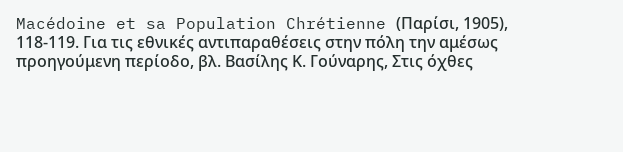Macédoine et sa Population Chrétienne (Παρίσι, 1905), 118-119. Για τις εθνικές αντιπαραθέσεις στην πόλη την αμέσως προηγούμενη περίοδο, βλ. Βασίλης Κ. Γούναρης, Στις όχθες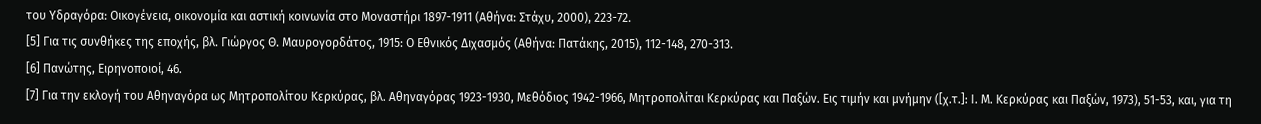του Υδραγόρα: Οικογένεια, οικονομία και αστική κοινωνία στο Μοναστήρι 1897-1911 (Αθήνα: Στάχυ, 2000), 223-72.
[5] Για τις συνθήκες της εποχής, βλ. Γιώργος Θ. Μαυρογορδάτος, 1915: Ο Εθνικός Διχασμός (Αθήνα: Πατάκης, 2015), 112-148, 270-313.
[6] Πανώτης, Ειρηνοποιοί, 46.
[7] Για την εκλογή του Αθηναγόρα ως Μητροπολίτου Κερκύρας, βλ. Αθηναγόρας 1923-1930, Μεθόδιος 1942-1966, Μητροπολίται Κερκύρας και Παξών. Εις τιμήν και μνήμην ([χ.τ.]: Ι. Μ. Κερκύρας και Παξών, 1973), 51-53, και, για τη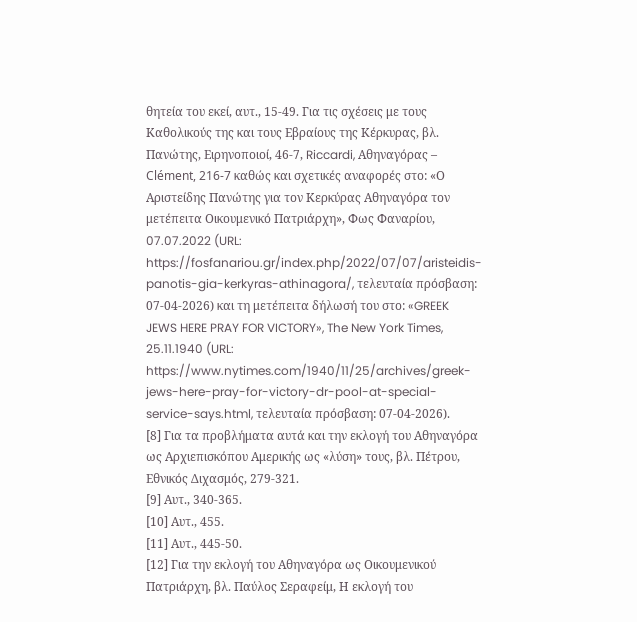θητεία του εκεί, αυτ., 15-49. Για τις σχέσεις με τους Καθολικούς της και τους Εβραίους της Κέρκυρας, βλ. Πανώτης, Ειρηνοποιοί, 46-7, Riccardi, Αθηναγόρας – Clément, 216-7 καθώς και σχετικές αναφορές στο: «Ο Αριστείδης Πανώτης για τον Κερκύρας Αθηναγόρα τον μετέπειτα Οικουμενικό Πατριάρχη», Φως Φαναρίου, 07.07.2022 (URL: https://fosfanariou.gr/index.php/2022/07/07/aristeidis-panotis-gia-kerkyras-athinagora/, τελευταία πρόσβαση: 07-04-2026) και τη μετέπειτα δήλωσή του στο: «GREEK JEWS HERE PRAY FOR VICTORY», The New York Times, 25.11.1940 (URL: https://www.nytimes.com/1940/11/25/archives/greek-jews-here-pray-for-victory-dr-pool-at-special-service-says.html, τελευταία πρόσβαση: 07-04-2026).
[8] Για τα προβλήματα αυτά και την εκλογή του Αθηναγόρα ως Αρχιεπισκόπου Αμερικής ως «λύση» τους, βλ. Πέτρου, Εθνικός Διχασμός, 279-321.
[9] Αυτ., 340-365.
[10] Αυτ., 455.
[11] Αυτ., 445-50.
[12] Για την εκλογή του Αθηναγόρα ως Οικουμενικού Πατριάρχη, βλ. Παύλος Σεραφείμ, Η εκλογή του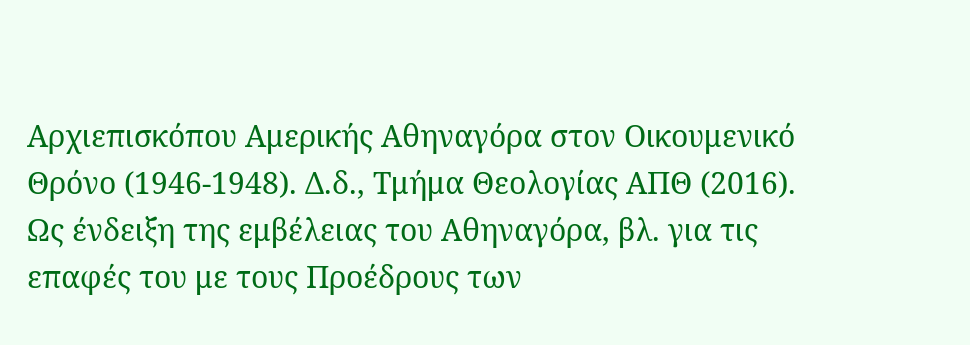Αρχιεπισκόπου Αμερικής Αθηναγόρα στον Οικουμενικό Θρόνο (1946-1948). Δ.δ., Τμήμα Θεολογίας ΑΠΘ (2016). Ως ένδειξη της εμβέλειας του Αθηναγόρα, βλ. για τις επαφές του με τους Προέδρους των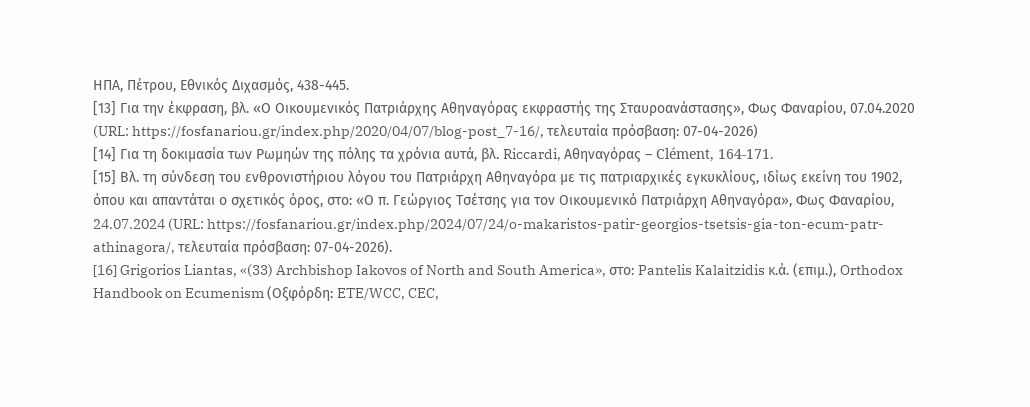ΗΠΑ, Πέτρου, Εθνικός Διχασμός, 438-445.
[13] Για την έκφραση, βλ. «Ο Οικουμενικός Πατριάρχης Αθηναγόρας εκφραστής της Σταυροανάστασης», Φως Φαναρίου, 07.04.2020 (URL: https://fosfanariou.gr/index.php/2020/04/07/blog-post_7-16/, τελευταία πρόσβαση: 07-04-2026)
[14] Για τη δοκιμασία των Ρωμηών της πόλης τα χρόνια αυτά, βλ. Riccardi, Αθηναγόρας – Clément, 164-171.
[15] Βλ. τη σύνδεση του ενθρονιστήριου λόγου του Πατριάρχη Αθηναγόρα με τις πατριαρχικές εγκυκλίους, ιδίως εκείνη του 1902, όπου και απαντάται ο σχετικός όρος, στο: «Ο π. Γεώργιος Τσέτσης για τον Οικουμενικό Πατριάρχη Αθηναγόρα», Φως Φαναρίου, 24.07.2024 (URL: https://fosfanariou.gr/index.php/2024/07/24/o-makaristos-patir-georgios-tsetsis-gia-ton-ecum-patr-athinagora/, τελευταία πρόσβαση: 07-04-2026).
[16] Grigorios Liantas, «(33) Archbishop Iakovos of North and South America», στο: Pantelis Kalaitzidis κ.ά. (επιμ.), Orthodox Handbook on Ecumenism (Οξφόρδη: ETE/WCC, CEC,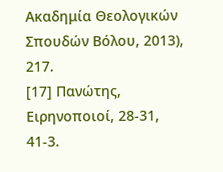Ακαδημία Θεολογικών Σπουδών Βόλου, 2013), 217.
[17] Πανώτης, Ειρηνοποιοί, 28-31, 41-3.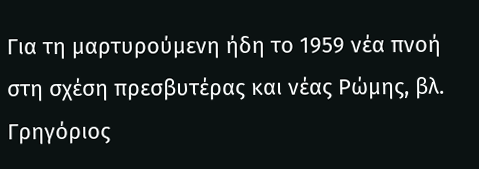Για τη μαρτυρούμενη ήδη το 1959 νέα πνοή στη σχέση πρεσβυτέρας και νέας Ρώμης, βλ.
Γρηγόριος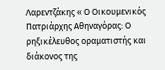Λαρεντζάκης « Ο Οικουμενικός Πατριάρχης Αθηναγόρας: Ο ρηξικέλευθος οραματιστής και διάκονος της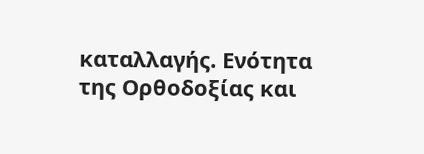καταλλαγής. Ενότητα της Ορθοδοξίας και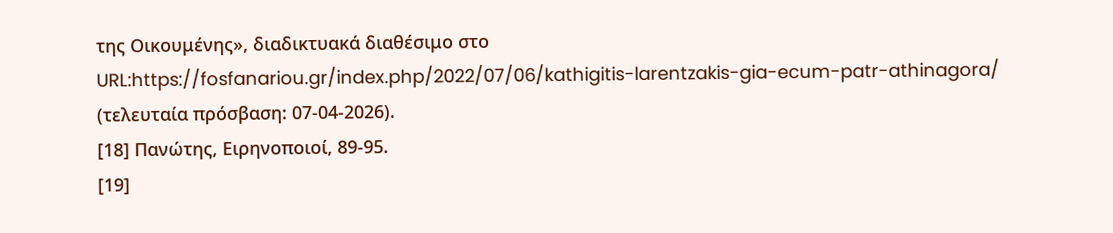της Οικουμένης», διαδικτυακά διαθέσιμο στο URL:https://fosfanariou.gr/index.php/2022/07/06/kathigitis-larentzakis-gia-ecum-patr-athinagora/ (τελευταία πρόσβαση: 07-04-2026).
[18] Πανώτης, Ειρηνοποιοί, 89-95.
[19]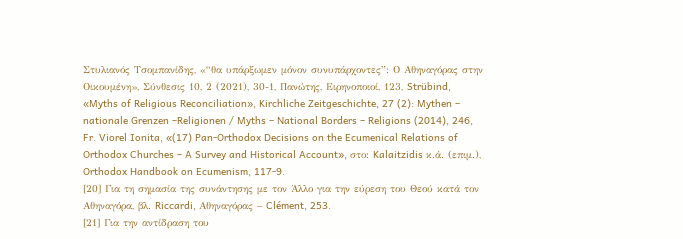Στυλιανός Τσομπανίδης, «“θα υπάρξωμεν μόνον συνυπάρχοντες”: Ο Αθηναγόρας στην Οικουμένη», Σύνθεσις 10, 2 (2021), 30-1, Πανώτης, Ειρηνοποιοί, 123, Strübind, «Myths of Religious Reconciliation», Kirchliche Zeitgeschichte, 27 (2): Mythen – nationale Grenzen –Religionen / Myths – National Borders – Religions (2014), 246, Fr. Viorel Ionita, «(17) Pan-Orthodox Decisions on the Ecumenical Relations of Orthodox Churches – A Survey and Historical Account», στο: Kalaitzidis κ.ά. (επιμ.), Orthodox Handbook on Ecumenism, 117-9.
[20] Για τη σημασία της συνάντησης με τον Άλλο για την εύρεση του Θεού κατά τον Αθηναγόρα, βλ. Riccardi, Αθηναγόρας – Clément, 253.
[21] Για την αντίδραση του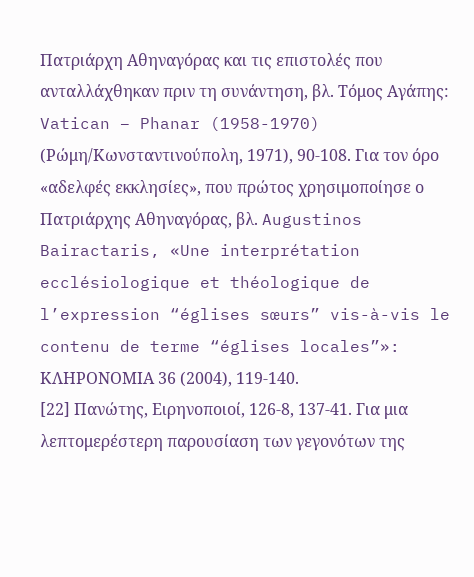Πατριάρχη Αθηναγόρας και τις επιστολές που ανταλλάχθηκαν πριν τη συνάντηση, βλ. Τόμος Αγάπης: Vatican – Phanar (1958-1970) (Ρώμη/Κωνσταντινούπολη, 1971), 90-108. Για τον όρο «αδελφές εκκλησίες», που πρώτος χρησιμοποίησε ο Πατριάρχης Αθηναγόρας, βλ. Augustinos Bairactaris, «Une interprétation ecclésiologique et théologique de l’expression “églises sœurs” vis-à-vis le contenu de terme “églises locales”»: ΚΛΗΡΟΝΟΜΙΑ 36 (2004), 119-140.
[22] Πανώτης, Ειρηνοποιοί, 126-8, 137-41. Για μια λεπτομερέστερη παρουσίαση των γεγονότων της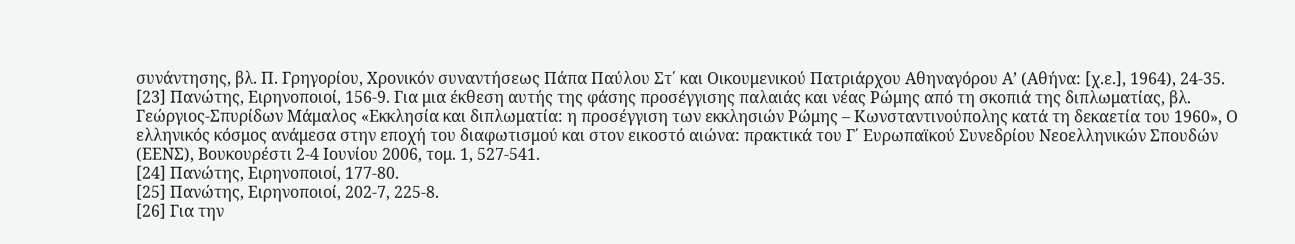συνάντησης, βλ. Π. Γρηγορίου, Χρονικόν συναντήσεως Πάπα Παύλου Στ΄ και Οικουμενικού Πατριάρχου Αθηναγόρου Α’ (Αθήνα: [χ.ε.], 1964), 24-35.
[23] Πανώτης, Ειρηνοποιοί, 156-9. Για μια έκθεση αυτής της φάσης προσέγγισης παλαιάς και νέας Ρώμης από τη σκοπιά της διπλωματίας, βλ. Γεώργιος-Σπυρίδων Μάμαλος «Εκκλησία και διπλωματία: η προσέγγιση των εκκλησιών Ρώμης – Κωνσταντινούπολης κατά τη δεκαετία του 1960», Ο ελληνικός κόσμος ανάμεσα στην εποχή του διαφωτισμού και στον εικοστό αιώνα: πρακτικά του Γ΄ Ευρωπαϊκού Συνεδρίου Νεοελληνικών Σπουδών (ΕΕΝΣ), Βουκουρέστι 2-4 Ιουνίου 2006, τομ. 1, 527-541.
[24] Πανώτης, Ειρηνοποιοί, 177-80.
[25] Πανώτης, Ειρηνοποιοί, 202-7, 225-8.
[26] Για την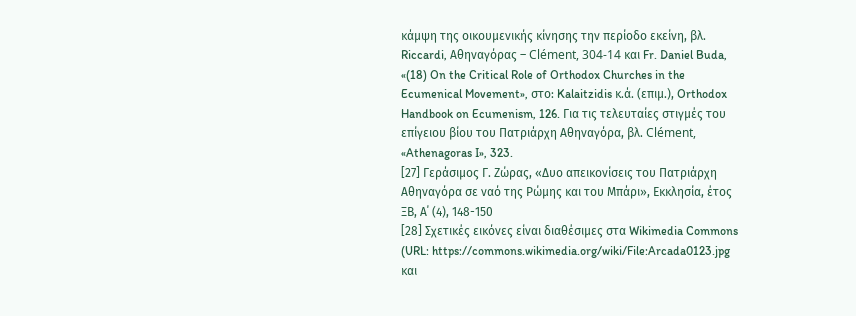κάμψη της οικουμενικής κίνησης την περίοδο εκείνη, βλ. Riccardi, Αθηναγόρας – Clément, 304-14 και Fr. Daniel Buda, «(18) On the Critical Role of Orthodox Churches in the Ecumenical Movement», στο: Kalaitzidis κ.ά. (επιμ.), Orthodox Handbook on Ecumenism, 126. Για τις τελευταίες στιγμές του επίγειου βίου του Πατριάρχη Αθηναγόρα, βλ. Clément, «Athenagoras I», 323.
[27] Γεράσιμος Γ. Ζώρας, «Δυο απεικονίσεις του Πατριάρχη Αθηναγόρα σε ναό της Ρώμης και του Μπάρι», Εκκλησία, έτος ΞΒ, Α΄ (4), 148-150
[28] Σχετικές εικόνες είναι διαθέσιμες στα Wikimedia Commons (URL: https://commons.wikimedia.org/wiki/File:Arcada0123.jpg και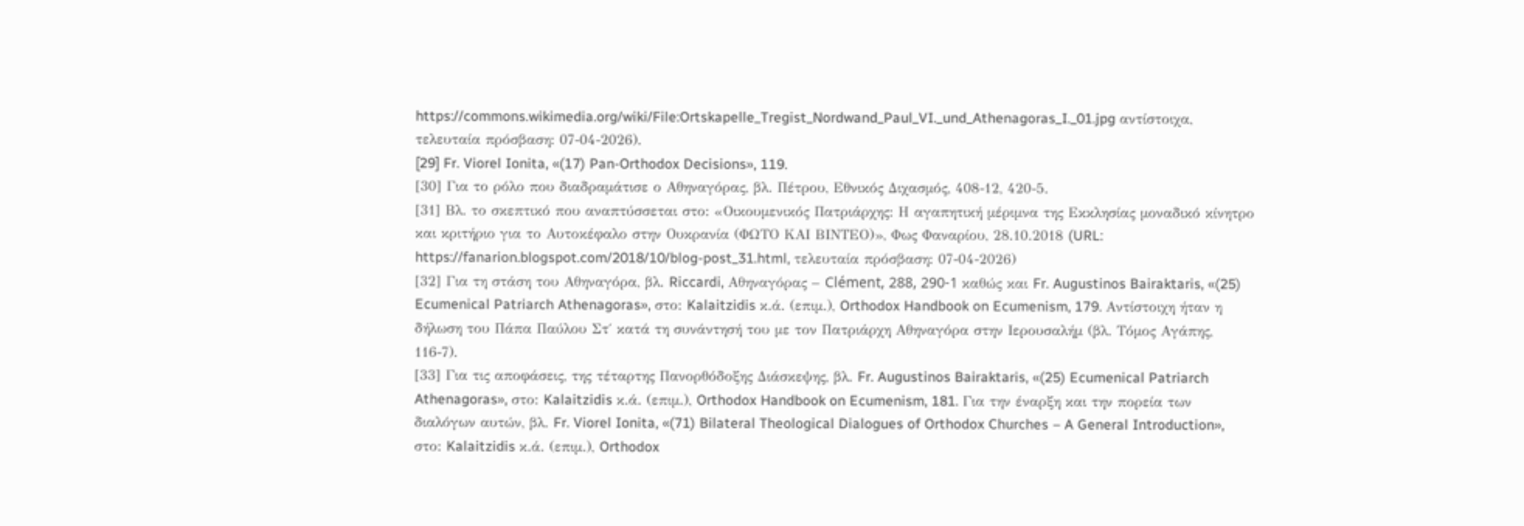https://commons.wikimedia.org/wiki/File:Ortskapelle_Tregist_Nordwand_Paul_VI._und_Athenagoras_I._01.jpg αντίστοιχα, τελευταία πρόσβαση: 07-04-2026).
[29] Fr. Viorel Ionita, «(17) Pan-Orthodox Decisions», 119.
[30] Για το ρόλο που διαδραμάτισε ο Αθηναγόρας, βλ. Πέτρου, Εθνικός Διχασμός, 408-12, 420-5.
[31] Βλ. το σκεπτικό που αναπτύσσεται στο: «Οικουμενικός Πατριάρχης: Η αγαπητική μέριμνα της Εκκλησίας μοναδικό κίνητρο και κριτήριο για το Αυτοκέφαλο στην Ουκρανία (ΦΩΤΟ ΚΑΙ ΒΙΝΤΕΟ)», Φως Φαναρίου, 28.10.2018 (URL: https://fanarion.blogspot.com/2018/10/blog-post_31.html, τελευταία πρόσβαση: 07-04-2026)
[32] Για τη στάση του Αθηναγόρα, βλ. Riccardi, Αθηναγόρας – Clément, 288, 290-1 καθώς και Fr. Augustinos Bairaktaris, «(25) Ecumenical Patriarch Athenagoras», στο: Kalaitzidis κ.ά. (επιμ.), Orthodox Handbook on Ecumenism, 179. Αντίστοιχη ήταν η δήλωση του Πάπα Παύλου Στ΄ κατά τη συνάντησή του με τον Πατριάρχη Αθηναγόρα στην Ιερουσαλήμ (βλ. Τόμος Αγάπης, 116-7).
[33] Για τις αποφάσεις, της τέταρτης Πανορθόδοξης Διάσκεψης, βλ. Fr. Augustinos Bairaktaris, «(25) Ecumenical Patriarch Athenagoras», στο: Kalaitzidis κ.ά. (επιμ.), Orthodox Handbook on Ecumenism, 181. Για την έναρξη και την πορεία των διαλόγων αυτών, βλ. Fr. Viorel Ionita, «(71) Bilateral Theological Dialogues of Orthodox Churches – A General Introduction», στο: Kalaitzidis κ.ά. (επιμ.), Orthodox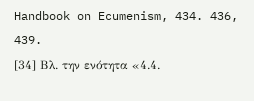Handbook on Ecumenism, 434. 436, 439.
[34] Βλ. την ενότητα «4.4.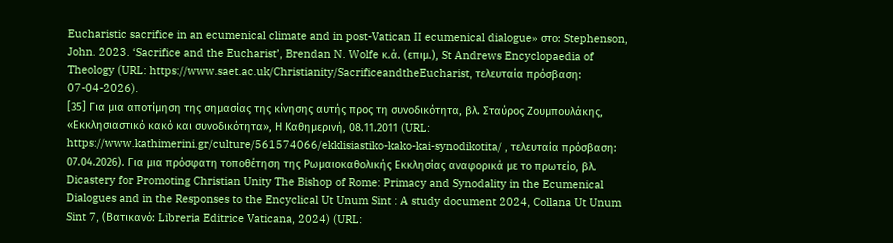Eucharistic sacrifice in an ecumenical climate and in post-Vatican II ecumenical dialogue» στο: Stephenson, John. 2023. ‘Sacrifice and the Eucharist’, Brendan N. Wolfe κ.ά. (επιμ.), St Andrews Encyclopaedia of Theology (URL: https://www.saet.ac.uk/Christianity/SacrificeandtheEucharist, τελευταία πρόσβαση: 07-04-2026).
[35] Για μια αποτίμηση της σημασίας της κίνησης αυτής προς τη συνοδικότητα, βλ. Σταύρος Ζουμπουλάκης, «Εκκλησιαστικό κακό και συνοδικότητα», Η Καθημερινή, 08.11.2011 (URL: https://www.kathimerini.gr/culture/561574066/ekklisiastiko-kako-kai-synodikotita/ , τελευταία πρόσβαση: 07.04.2026). Για μια πρόσφατη τοποθέτηση της Ρωμαιοκαθολικής Εκκλησίας αναφορικά με το πρωτείο, βλ. Dicastery for Promoting Christian Unity The Bishop of Rome: Primacy and Synodality in the Ecumenical Dialogues and in the Responses to the Encyclical Ut Unum Sint : A study document 2024, Collana Ut Unum Sint 7, (Βατικανό: Libreria Editrice Vaticana, 2024) (URL: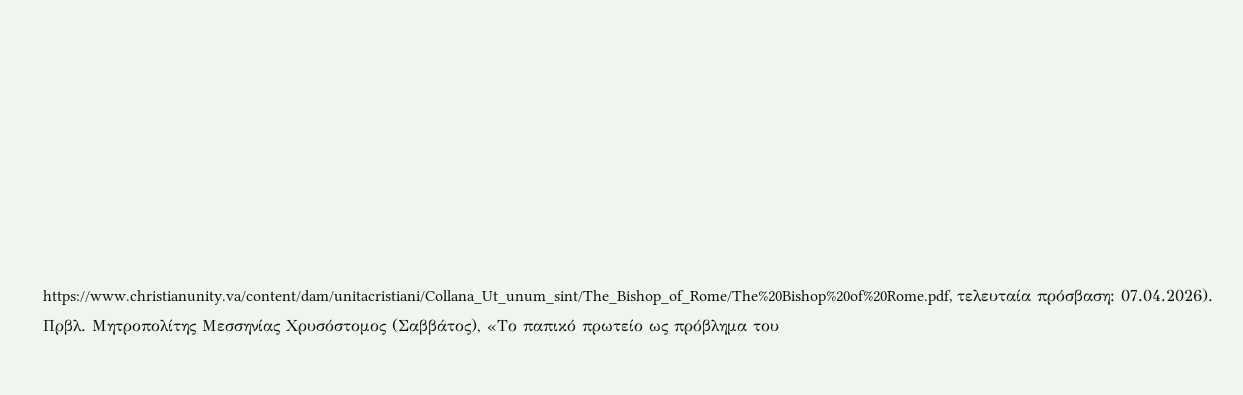https://www.christianunity.va/content/dam/unitacristiani/Collana_Ut_unum_sint/The_Bishop_of_Rome/The%20Bishop%20of%20Rome.pdf, τελευταία πρόσβαση: 07.04.2026). Πρβλ. Μητροπολίτης Μεσσηνίας Χρυσόστομος (Σαββάτος), «Το παπικό πρωτείο ως πρόβλημα του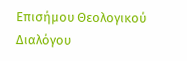Επισήμου Θεολογικού Διαλόγου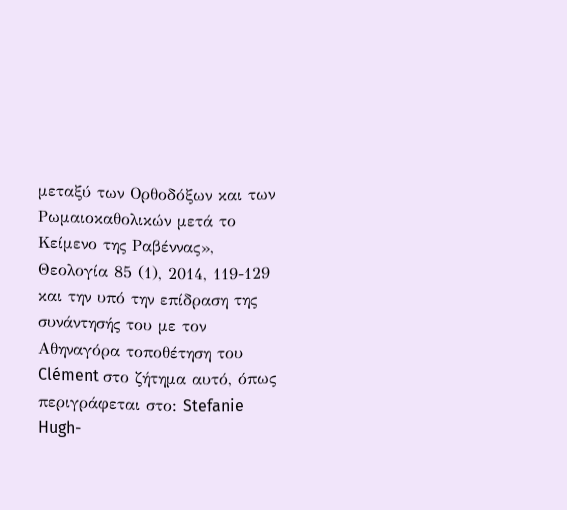μεταξύ των Ορθοδόξων και των Ρωμαιοκαθολικών μετά το Κείμενο της Ραβέννας», Θεολογία 85 (1), 2014, 119-129 και την υπό την επίδραση της συνάντησής του με τον Αθηναγόρα τοποθέτηση του Clément στο ζήτημα αυτό, όπως περιγράφεται στο: Stefanie Hugh-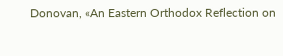Donovan, «An Eastern Orthodox Reflection on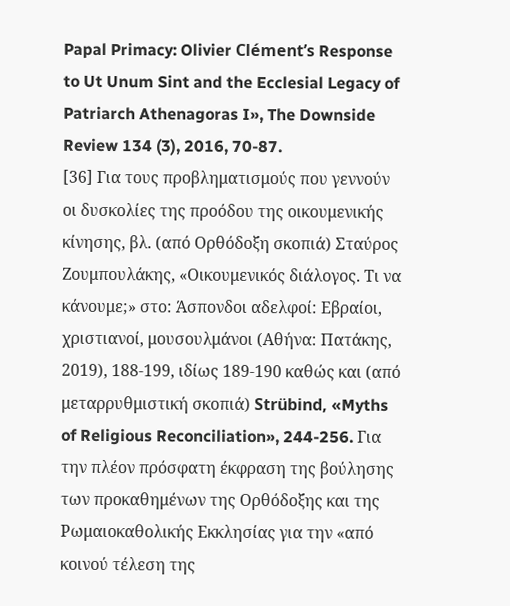Papal Primacy: Olivier Clément’s Response to Ut Unum Sint and the Ecclesial Legacy of Patriarch Athenagoras I», The Downside Review 134 (3), 2016, 70-87.
[36] Για τους προβληματισμούς που γεννούν οι δυσκολίες της προόδου της οικουμενικής κίνησης, βλ. (από Ορθόδοξη σκοπιά) Σταύρος Ζουμπουλάκης, «Οικουμενικός διάλογος. Τι να κάνουμε;» στο: Άσπονδοι αδελφοί: Εβραίοι, χριστιανοί, μουσουλμάνοι (Αθήνα: Πατάκης, 2019), 188-199, ιδίως 189-190 καθώς και (από μεταρρυθμιστική σκοπιά) Strübind, «Myths of Religious Reconciliation», 244-256. Για την πλέον πρόσφατη έκφραση της βούλησης των προκαθημένων της Ορθόδοξης και της Ρωμαιοκαθολικής Εκκλησίας για την «από κοινού τέλεση της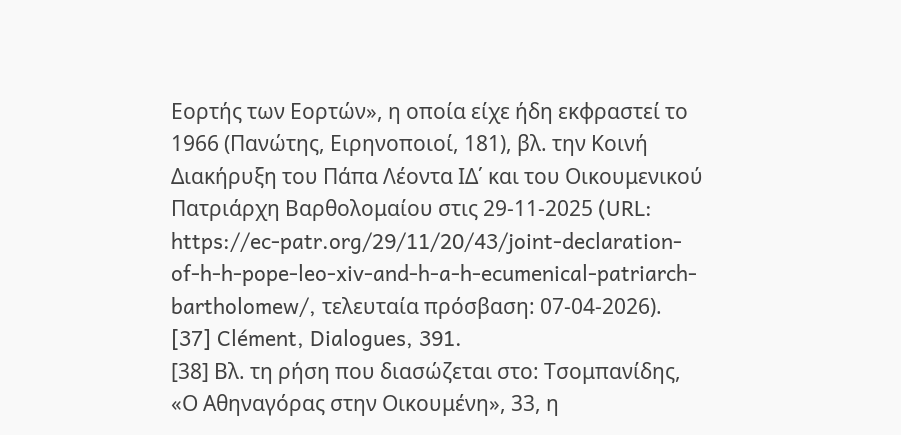Εορτής των Εορτών», η οποία είχε ήδη εκφραστεί το 1966 (Πανώτης, Ειρηνοποιοί, 181), βλ. την Κοινή Διακήρυξη του Πάπα Λέοντα ΙΔ΄ και του Οικουμενικού Πατριάρχη Βαρθολομαίου στις 29-11-2025 (URL: https://ec-patr.org/29/11/20/43/joint-declaration-of-h-h-pope-leo-xiv-and-h-a-h-ecumenical-patriarch-bartholomew/, τελευταία πρόσβαση: 07-04-2026).
[37] Clément, Dialogues, 391.
[38] Βλ. τη ρήση που διασώζεται στο: Τσομπανίδης, «Ο Αθηναγόρας στην Οικουμένη», 33, η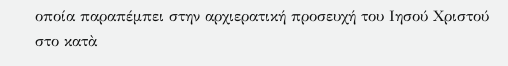οποία παραπέμπει στην αρχιερατική προσευχή του Ιησού Χριστού στο κατὰ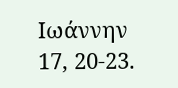Ιωάννην 17, 20-23.